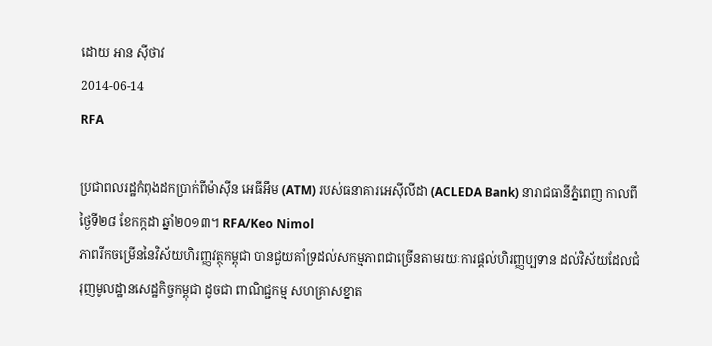ដោយ អាន ស៊ីថាវ
2014-06-14
RFA

ប្រជាពលរដ្ឋកំពុងដកប្រាក់ពីម៉ាស៊ីន អេធីអឹម (ATM) របស់ធនាគារអេស៊ីលីដា (ACLEDA Bank) នារាជធានីភ្នំពេញ កាលពីថ្ងៃទី២៨ ខែកក្កដា ឆ្នាំ២០១៣។ RFA/Keo Nimol
ភាពរីកចម្រើននៃវិស័យហិរញ្ញវត្ថុកម្ពុជា បានជួយគាំទ្រដល់សកម្មភាពជាច្រើនតាមរយៈការផ្ដល់ហិរញ្ញប្បទាន ដល់វិស័យដែលជំរុញមូលដ្ឋានសេដ្ឋកិច្ចកម្ពុជា ដូចជា ពាណិជ្ជកម្ម សហគ្រាសខ្នាត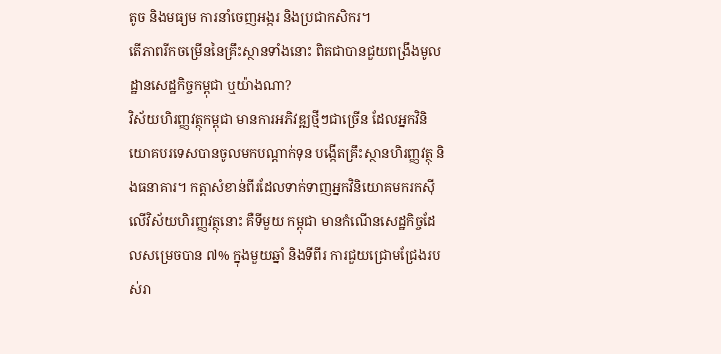តូច និងមធ្យម ការនាំចេញអង្ករ និងប្រជាកសិករ។
តើភាពរីកចម្រើននៃគ្រឹះស្ថានទាំងនោះ ពិតជាបានជួយពង្រឹងមូលដ្ឋានសេដ្ឋកិច្ចកម្ពុជា ឬយ៉ាងណា?
វិស័យហិរញ្ញវត្ថុកម្ពុជា មានការអភិវឌ្ឍថ្មីៗជាច្រើន ដែលអ្នកវិនិយោគបរទេសបានចូលមកបណ្ដាក់ទុន បង្កើតគ្រឹះស្ថានហិរញ្ញវត្ថុ និងធនាគារ។ កត្តាសំខាន់ពីរដែលទាក់ទាញអ្នកវិនិយោគមករកស៊ីលើវិស័យហិរញ្ញវត្ថុនោះ គឺទីមួយ កម្ពុជា មានកំណើនសេដ្ឋកិច្ចដែលសម្រេចបាន ៧% ក្នុងមួយឆ្នាំ និងទីពីរ ការជួយជ្រោមជ្រែងរបស់រា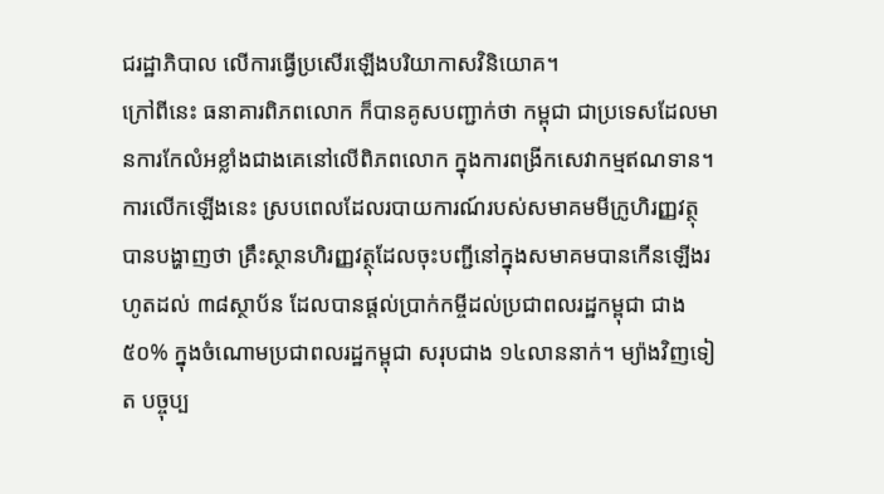ជរដ្ឋាភិបាល លើការធ្វើប្រសើរឡើងបរិយាកាសវិនិយោគ។
ក្រៅពីនេះ ធនាគារពិភពលោក ក៏បានគូសបញ្ជាក់ថា កម្ពុជា ជាប្រទេសដែលមានការកែលំអខ្លាំងជាងគេនៅលើពិភពលោក ក្នុងការពង្រីកសេវាកម្មឥណទាន។ ការលើកឡើងនេះ ស្របពេលដែលរបាយការណ៍របស់សមាគមមីក្រូហិរញ្ញវត្ថុ បានបង្ហាញថា គ្រឹះស្ថានហិរញ្ញវត្ថុដែលចុះបញ្ជីនៅក្នុងសមាគមបានកើនឡើងរហូតដល់ ៣៨ស្ថាប័ន ដែលបានផ្ដល់ប្រាក់កម្ចីដល់ប្រជាពលរដ្ឋកម្ពុជា ជាង ៥០% ក្នុងចំណោមប្រជាពលរដ្ឋកម្ពុជា សរុបជាង ១៤លាននាក់។ ម្យ៉ាងវិញទៀត បច្ចុប្ប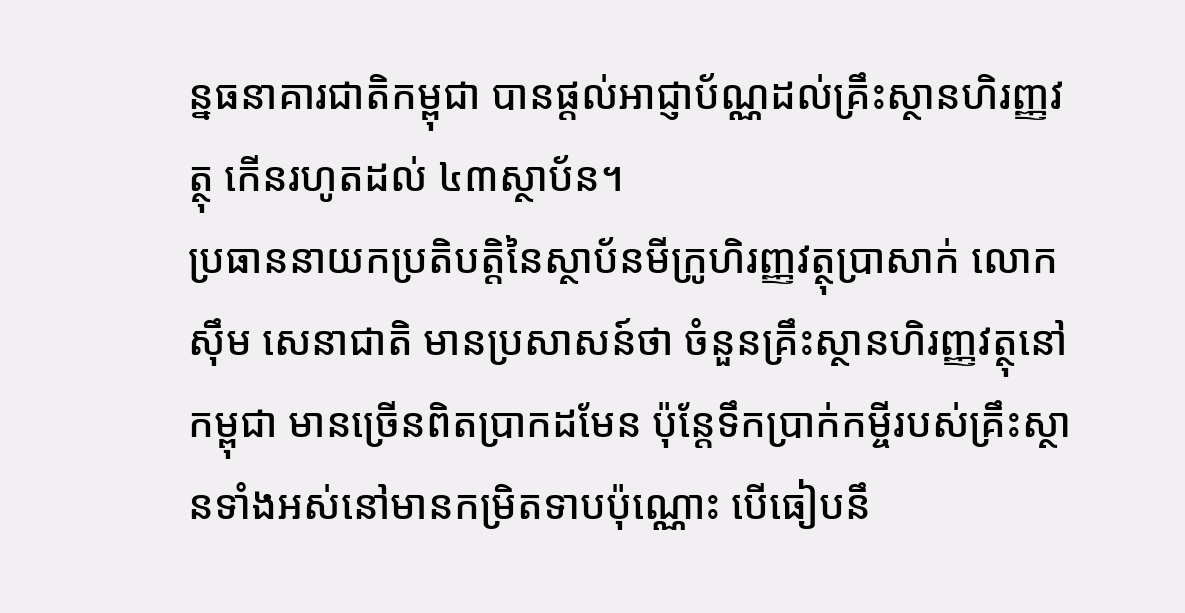ន្នធនាគារជាតិកម្ពុជា បានផ្ដល់អាជ្ញាប័ណ្ណដល់គ្រឹះស្ថានហិរញ្ញវត្ថុ កើនរហូតដល់ ៤៣ស្ថាប័ន។
ប្រធាននាយកប្រតិបត្តិនៃស្ថាប័នមីក្រូហិរញ្ញវត្ថុប្រាសាក់ លោក ស៊ឹម សេនាជាតិ មានប្រសាសន៍ថា ចំនួនគ្រឹះស្ថានហិរញ្ញវត្ថុនៅកម្ពុជា មានច្រើនពិតប្រាកដមែន ប៉ុន្តែទឹកប្រាក់កម្ចីរបស់គ្រឹះស្ថានទាំងអស់នៅមានកម្រិតទាបប៉ុណ្ណោះ បើធៀបនឹ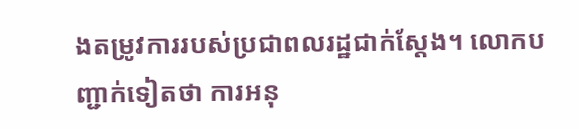ងតម្រូវការរបស់ប្រជាពលរដ្ឋជាក់ស្ដែង។ លោកបញ្ជាក់ទៀតថា ការអនុ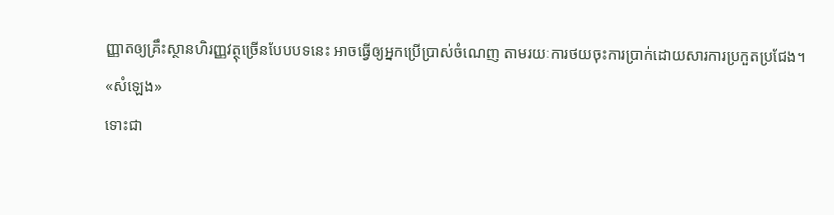ញ្ញាតឲ្យគ្រឹះស្ថានហិរញ្ញវត្ថុច្រើនបែបបទនេះ អាចធ្វើឲ្យអ្នកប្រើប្រាស់ចំណេញ តាមរយៈការថយចុះការប្រាក់ដោយសារការប្រកួតប្រជែង។
«សំឡេង»
ទោះជា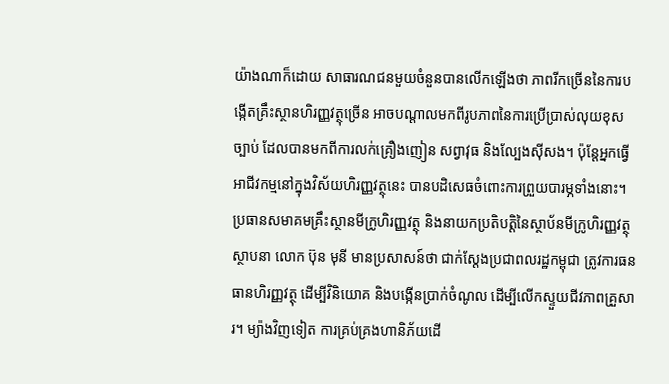យ៉ាងណាក៏ដោយ សាធារណជនមួយចំនួនបានលើកឡើងថា ភាពរីកច្រើននៃការបង្កើតគ្រឹះស្ថានហិរញ្ញវត្ថុច្រើន អាចបណ្ដាលមកពីរូបភាពនៃការប្រើប្រាស់លុយខុសច្បាប់ ដែលបានមកពីការលក់គ្រឿងញៀន សព្វាវុធ និងល្បែងស៊ីសង។ ប៉ុន្តែអ្នកធ្វើអាជីវកម្មនៅក្នុងវិស័យហិរញ្ញវត្ថុនេះ បានបដិសេធចំពោះការព្រួយបារម្ភទាំងនោះ។
ប្រធានសមាគមគ្រឹះស្ថានមីក្រូហិរញ្ញវត្ថុ និងនាយកប្រតិបត្តិនៃស្ថាប័នមីក្រូហិរញ្ញវត្ថុស្ថាបនា លោក ប៊ុន មុនី មានប្រសាសន៍ថា ជាក់ស្ដែងប្រជាពលរដ្ឋកម្ពុជា ត្រូវការធនធានហិរញ្ញវត្ថុ ដើម្បីវិនិយោគ និងបង្កើនប្រាក់ចំណូល ដើម្បីលើកស្ទួយជីវភាពគ្រួសារ។ ម្យ៉ាងវិញទៀត ការគ្រប់គ្រងហានិភ័យដើ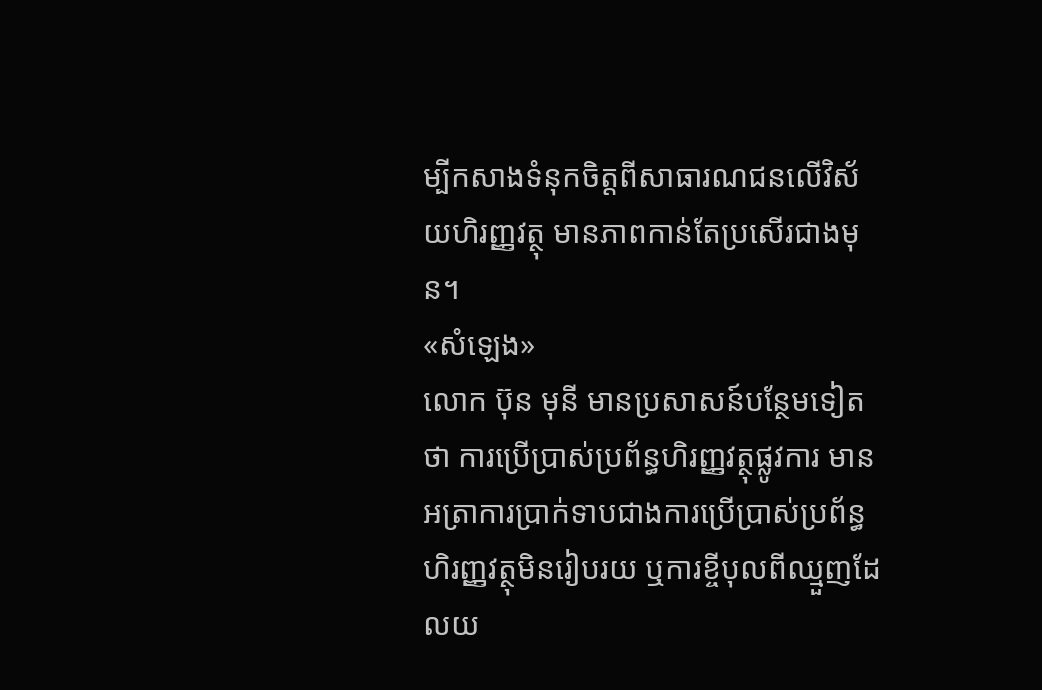ម្បីកសាងទំនុកចិត្តពីសាធារណជនលើវិស័យហិរញ្ញវត្ថុ មានភាពកាន់តែប្រសើរជាងមុន។
«សំឡេង»
លោក ប៊ុន មុនី មានប្រសាសន៍បន្ថែមទៀតថា ការប្រើប្រាស់ប្រព័ន្ធហិរញ្ញវត្ថុផ្លូវការ មានអត្រាការប្រាក់ទាបជាងការប្រើប្រាស់ប្រព័ន្ធហិរញ្ញវត្ថុមិនរៀបរយ ឬការខ្ចីបុលពីឈ្មួញដែលយ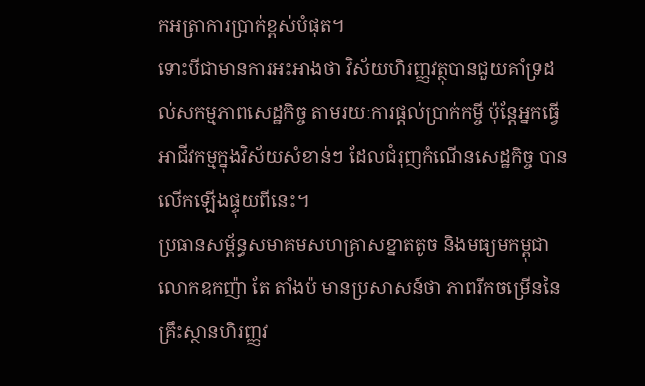កអត្រាការប្រាក់ខ្ពស់បំផុត។
ទោះបីជាមានការអះអាងថា វិស័យហិរញ្ញវត្ថុបានជួយគាំទ្រដល់សកម្មភាពសេដ្ឋកិច្ច តាមរយៈការផ្ដល់ប្រាក់កម្ចី ប៉ុន្តែអ្នកធ្វើអាជីវកម្មក្នុងវិស័យសំខាន់ៗ ដែលជំរុញកំណើនសេដ្ឋកិច្ច បានលើកឡើងផ្ទុយពីនេះ។
ប្រធានសម្ព័ន្ធសមាគមសហគ្រាសខ្នាតតូច និងមធ្យមកម្ពុជា លោកឧកញ៉ា តែ តាំងប៉ មានប្រសាសន៍ថា ភាពរីកចម្រើននៃគ្រឹះស្ថានហិរញ្ញវ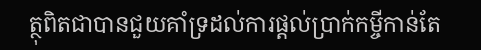ត្ថុពិតជាបានជួយគាំទ្រដល់ការផ្ដល់ប្រាក់កម្ចីកាន់តែ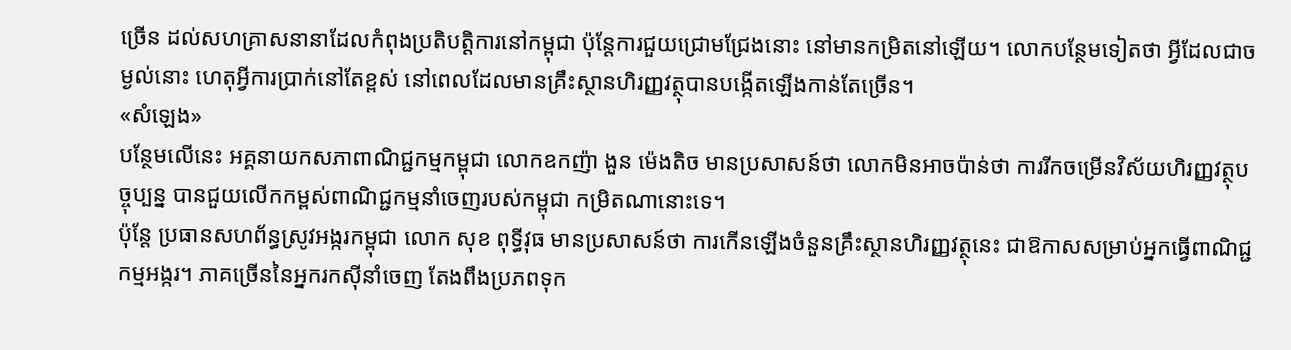ច្រើន ដល់សហគ្រាសនានាដែលកំពុងប្រតិបត្តិការនៅកម្ពុជា ប៉ុន្តែការជួយជ្រោមជ្រែងនោះ នៅមានកម្រិតនៅឡើយ។ លោកបន្ថែមទៀតថា អ្វីដែលជាចម្ងល់នោះ ហេតុអ្វីការប្រាក់នៅតែខ្ពស់ នៅពេលដែលមានគ្រឹះស្ថានហិរញ្ញវត្ថុបានបង្កើតឡើងកាន់តែច្រើន។
«សំឡេង»
បន្ថែមលើនេះ អគ្គនាយកសភាពាណិជ្ជកម្មកម្ពុជា លោកឧកញ៉ា ងួន ម៉េងតិច មានប្រសាសន៍ថា លោកមិនអាចប៉ាន់ថា ការរីកចម្រើនវិស័យហិរញ្ញវត្ថុបច្ចុប្បន្ន បានជួយលើកកម្ពស់ពាណិជ្ជកម្មនាំចេញរបស់កម្ពុជា កម្រិតណានោះទេ។
ប៉ុន្តែ ប្រធានសហព័ន្ធស្រូវអង្ករកម្ពុជា លោក សុខ ពុទ្ធីវុធ មានប្រសាសន៍ថា ការកើនឡើងចំនួនគ្រឹះស្ថានហិរញ្ញវត្ថុនេះ ជាឱកាសសម្រាប់អ្នកធ្វើពាណិជ្ជកម្មអង្ករ។ ភាគច្រើននៃអ្នករកស៊ីនាំចេញ តែងពឹងប្រភពទុក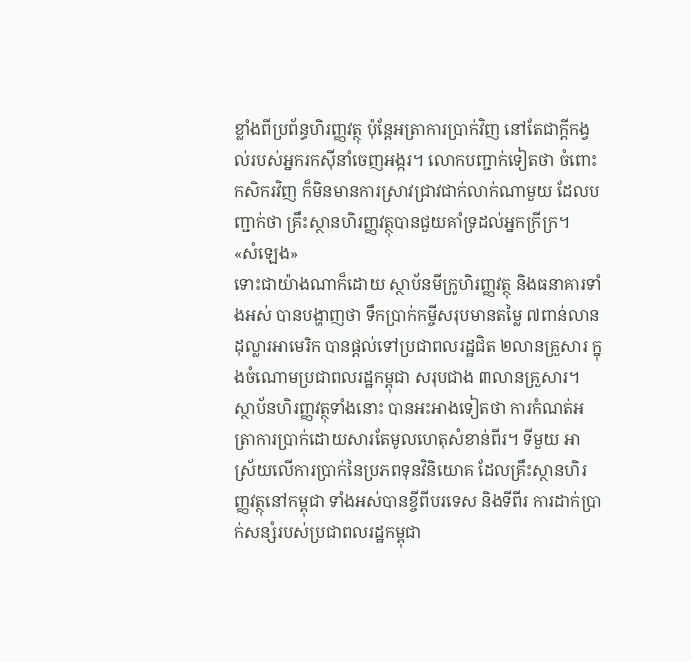ខ្លាំងពីប្រព័ន្ធហិរញ្ញវត្ថុ ប៉ុន្តែអត្រាការប្រាក់វិញ នៅតែជាក្ដីកង្វល់របស់អ្នករកស៊ីនាំចេញអង្ករ។ លោកបញ្ជាក់ទៀតថា ចំពោះកសិករវិញ ក៏មិនមានការស្រាវជ្រាវជាក់លាក់ណាមួយ ដែលបញ្ជាក់ថា គ្រឹះស្ថានហិរញ្ញវត្ថុបានជួយគាំទ្រដល់អ្នកក្រីក្រ។
«សំឡេង»
ទោះជាយ៉ាងណាក៏ដោយ ស្ថាប័នមីក្រូហិរញ្ញវត្ថុ និងធនាគារទាំងអស់ បានបង្ហាញថា ទឹកប្រាក់កម្ចីសរុបមានតម្លៃ ៧ពាន់លានដុល្លារអាមេរិក បានផ្ដល់ទៅប្រជាពលរដ្ឋជិត ២លានគ្រួសារ ក្នុងចំណោមប្រជាពលរដ្ឋកម្ពុជា សរុបជាង ៣លានគ្រួសារ។
ស្ថាប័នហិរញ្ញវត្ថុទាំងនោះ បានអះអាងទៀតថា ការកំណត់អត្រាការប្រាក់ដោយសារតែមូលហេតុសំខាន់ពីរ។ ទីមួយ អាស្រ័យលើការប្រាក់នៃប្រភពទុនវិនិយោគ ដែលគ្រឹះស្ថានហិរញ្ញវត្ថុនៅកម្ពុជា ទាំងអស់បានខ្ចីពីបរទេស និងទីពីរ ការដាក់ប្រាក់សន្សំរបស់ប្រជាពលរដ្ឋកម្ពុជា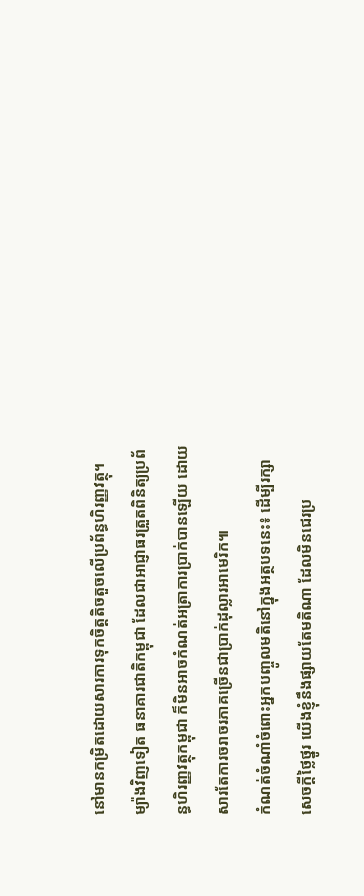នៅមានកម្រិតដោយសារការទុកចិត្តតិចតួចលើប្រព័ន្ធហិរញ្ញវត្ថុ។ ម្យ៉ាងវិញទៀត ធនាគារជាតិកម្ពុជា ដែលជាអាជ្ញាធរត្រួតពិនិត្យប្រព័ន្ធហិរញ្ញវត្ថុកម្ពុជា ក៏មិនអាចកំណត់អត្រាការប្រាក់បានឡើយ ដោយសារតែការចរាចរភាគច្រើនជាប្រាក់ដុល្លារអាមេរិក៕
កំណត់ចំណាំចំពោះអ្នកបញ្ចូលមតិនៅក្នុងអត្ថបទនេះ៖ ដើម្បីរក្សាសេចក្ដីថ្លៃថ្នូរ យើងខ្ញុំនឹងផ្សាយតែមតិណា ដែលមិនជេរប្រ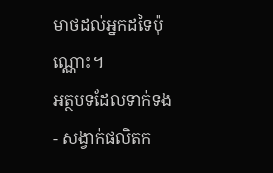មាថដល់អ្នកដទៃប៉ុណ្ណោះ។
អត្ថបទដែលទាក់ទង
- សង្វាក់ផលិតក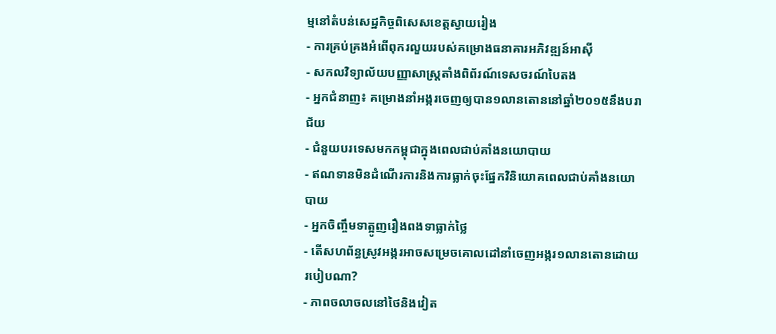ម្មនៅតំបន់សេដ្ឋកិច្ចពិសេសខេត្តស្វាយរៀង
- ការគ្រប់គ្រងអំពើពុករលួយរបស់គម្រោងធនាគារអភិវឌ្ឍន៍អាស៊ី
- សកលវិទ្យាល័យបញ្ញាសាស្ត្រតាំងពិព័រណ៍ទេសចរណ៍បៃតង
- អ្នកជំនាញ៖ គម្រោងនាំអង្ករចេញឲ្យបាន១លានតោននៅឆ្នាំ២០១៥នឹងបរាជ័យ
- ជំនួយបរទេសមកកម្ពុជាក្នុងពេលជាប់គាំងនយោបាយ
- ឥណទានមិនដំណើរការនិងការធ្លាក់ចុះផ្នែកវិនិយោគពេលជាប់គាំងនយោបាយ
- អ្នកចិញ្ចឹមទាត្អូញរឿងពងទាធ្លាក់ថ្លៃ
- តើសហព័ន្ធស្រូវអង្ករអាចសម្រេចគោលដៅនាំចេញអង្ករ១លានតោនដោយរបៀបណា?
- ភាពចលាចលនៅថៃនិងវៀត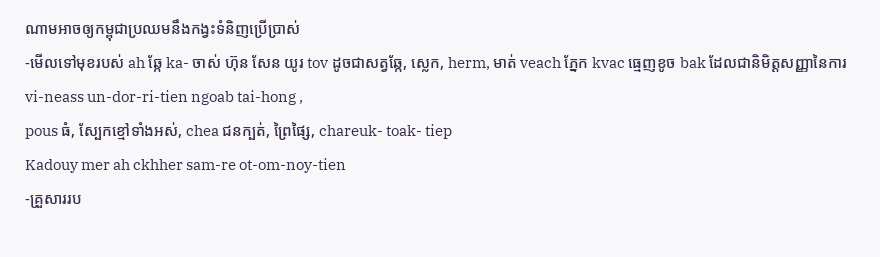ណាមអាចឲ្យកម្ពុជាប្រឈមនឹងកង្វះទំនិញប្រើប្រាស់
-មើលទៅមុខរបស់ ah ឆ្កែ ka- ចាស់ ហ៊ុន សែន យូរ tov ដូចជាសត្វឆ្កែ, ស្លេក, herm, មាត់ veach ភ្នែក kvac ធ្មេញខូច bak ដែលជានិមិត្តសញ្ញានៃការ vi-neass un-dor-ri-tien ngoab tai-hong ,
pous ធំ, ស្បែកខ្មៅទាំងអស់, chea ជនក្បត់, ព្រៃផ្សៃ, chareuk- toak- tiep
Kadouy mer ah ckhher sam-re ot-om-noy-tien
-គ្រួសាររប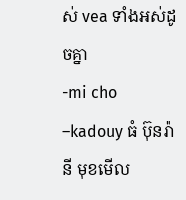ស់ vea ទាំងអស់ដូចគ្នា
-mi cho –kadouy ធំ ប៊ុនរ៉ានី មុខមើល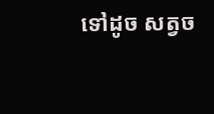ទៅដូច សត្វច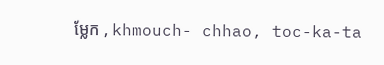ម្លែក , khmouch- chhao, toc-ka-ta